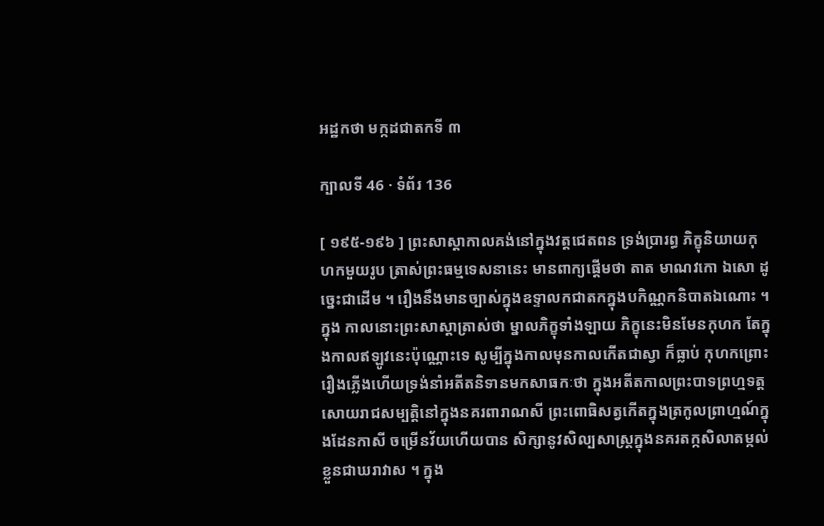អដ្ឋកថា មក្កដជាតកទី ៣

ក្បាលទី 46 · ទំព័រ 136

[ ១៩៥-១៩៦ ] ព្រះសាស្តាកាលគង់នៅក្នុងវត្តជេតពន ទ្រង់ប្រារព្ធ ភិក្ខុនិយាយកុហកមួយរូប ត្រាស់ព្រះធម្មទេសនានេះ មានពាក្យផ្តើមថា តាត មាណវកោ ឯសោ ដូច្នេះជាដើម ។ រឿងនឹងមានច្បាស់ក្នុងឧទ្ទាលកជាតកក្នុងបកិណ្ណកនិបាតឯណោះ ។ ក្នុង កាលនោះព្រះសាស្តាត្រាស់ថា ម្នាលភិក្ខុទាំងឡាយ ភិក្ខុនេះមិនមែនកុហក តែក្នុងកាលឥឡូវនេះប៉ុណ្ណោះទេ សូម្បីក្នុងកាលមុនកាលកើតជាស្វា ក៏ធ្លាប់ កុហកព្រោះរឿងភ្លើងហើយទ្រង់នាំអតីតនិទានមកសាធកៈថា ក្នុងអតីតកាលព្រះបាទព្រហ្មទត្តសោយរាជសម្បត្តិនៅក្នុងនគរពារាណសី ព្រះពោធិសត្វកើតក្នុងត្រកូលព្រាហ្មណ៍ក្នុងដែនកាសី ចម្រើនវ័យហើយបាន សិក្សានូវសិល្បសាស្ត្រក្នុងនគរតក្កសិលាតម្កល់ខ្លួនជាឃរាវាស ។ ក្នុង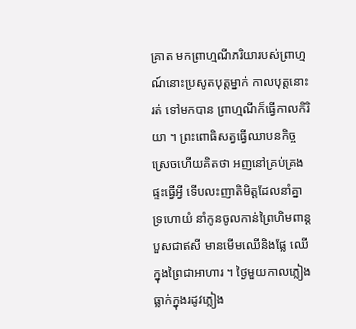គ្រាត មកព្រាហ្មណីភរិយារបស់ព្រាហ្មណ៍នោះប្រសូតបុត្តម្នាក់ កាលបុត្តនោះរត់ ទៅមកបាន ព្រាហ្មណីក៏ធ្វើកាលកិរិយា ។ ព្រះពោធិសត្វធ្វើឈាបនកិច្ច ស្រេចហើយគិតថា អញនៅគ្រប់គ្រងផ្ទះធ្វើអ្វី ទើបលះញាតិមិត្តដែលនាំគ្នា ទ្រហោយំ នាំកូនចូលកាន់ព្រៃហិមពាន្តបួសជាឥសី មានមើមឈើនិងផ្លែ ឈើក្នុងព្រៃជាអាហារ ។ ថ្ងៃមួយកាលភ្លៀងធ្លាក់ក្នុងរដូវភ្លៀង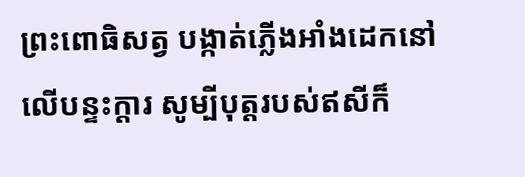ព្រះពោធិសត្វ បង្កាត់ភ្លើងអាំងដេកនៅលើបន្ទះក្តារ សូម្បីបុត្តរបស់ឥសីក៏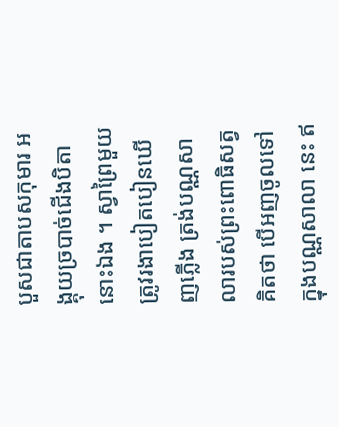បួសជាតាបសកុមារ អង្គុយច្របាច់ជើងបិតានោះឯង ។ ស្វាព្រៃមួយត្រូវរងាបៀតបៀនឃើញភ្លើង ត្រង់បណ្ណសាលារបស់ព្រះពោធិសត្វគិតថា បើអញចូលទៅក្នុងបណ្ណសាលា នេះ ឥ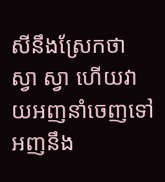សីនឹងស្រែកថា ស្វា ស្វា ហើយវាយអញនាំចេញទៅ អញនឹង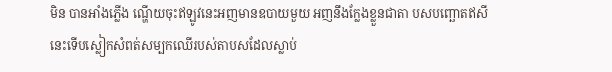មិន បានអាំងភ្លើង ណ្ហើយចុះឥឡូវនេះអញមានឧបាយមួយ អញនឹងក្លែងខ្លួនជាតា បសបញ្ឆោតឥសីនេះទើបស្លៀកសំពត់សម្បកឈើរបស់តាបសដែលស្លាប់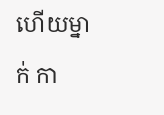ហើយម្នាក់ កា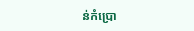ន់កំប្រោ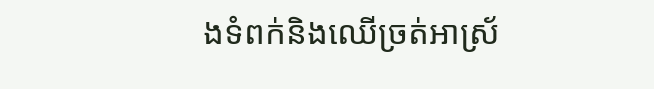ងទំពក់និងឈើច្រត់អាស្រ័